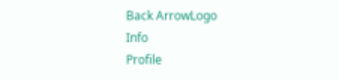Back ArrowLogo
Info
Profile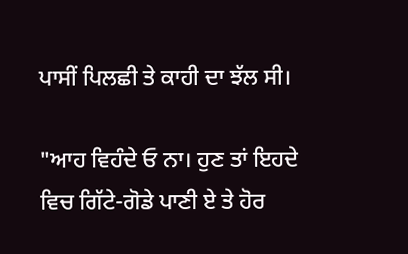ਪਾਸੀਂ ਪਿਲਛੀ ਤੇ ਕਾਹੀ ਦਾ ਝੱਲ ਸੀ।

"ਆਹ ਵਿਹੰਦੇ ਓ ਨਾ। ਹੁਣ ਤਾਂ ਇਹਦੇ ਵਿਚ ਗਿੱਟੇ-ਗੋਡੇ ਪਾਣੀ ਏ ਤੇ ਹੋਰ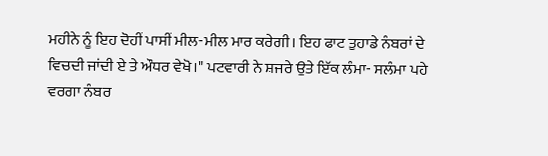ਮਹੀਨੇ ਨੂੰ ਇਹ ਦੋਹੀਂ ਪਾਸੀਂ ਮੀਲ-ਮੀਲ ਮਾਰ ਕਰੇਗੀ। ਇਹ ਫਾਟ ਤੁਹਾਡੇ ਨੰਬਰਾਂ ਦੇ ਵਿਚਦੀ ਜਾਂਦੀ ਏ ਤੇ ਔਧਰ ਵੇਖੋ।" ਪਟਵਾਰੀ ਨੇ ਸ਼ਜਰੇ ਉਤੇ ਇੱਕ ਲੰਮਾ- ਸਲੰਮਾ ਪਹੇ ਵਰਗਾ ਨੰਬਰ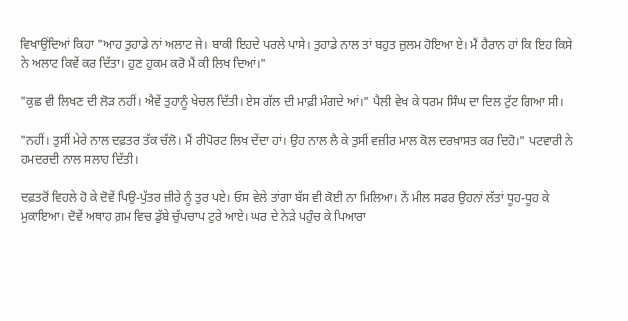ਵਿਖਾਉਂਦਿਆਂ ਕਿਹਾ "ਆਹ ਤੁਹਾਡੇ ਨਾਂ ਅਲਾਟ ਜੇ। ਬਾਕੀ ਇਹਦੇ ਪਰਲੇ ਪਾਸੇ। ਤੁਹਾਡੇ ਨਾਲ ਤਾਂ ਬਹੁਤ ਜ਼ੁਲਮ ਹੋਇਆ ਏ। ਮੈਂ ਹੈਰਾਨ ਹਾਂ ਕਿ ਇਹ ਕਿਸੇ ਨੇ ਅਲਾਟ ਕਿਵੇਂ ਕਰ ਦਿੱਤਾ। ਹੁਣ ਹੁਕਮ ਕਰੋ ਮੈਂ ਕੀ ਲਿਖ ਦਿਆਂ।"

"ਕੁਛ ਵੀ ਲਿਖਣ ਦੀ ਲੋੜ ਨਹੀਂ। ਐਵੇਂ ਤੁਹਾਨੂੰ ਖੇਚਲ ਦਿੱਤੀ। ਏਸ ਗੱਲ ਦੀ ਮਾਫ਼ੀ ਮੰਗਦੇ ਆਂ।" ਪੈਲੀ ਵੇਖ ਕੇ ਧਰਮ ਸਿੰਘ ਦਾ ਦਿਲ ਟੁੱਟ ਗਿਆ ਸੀ।

"ਨਹੀਂ। ਤੁਸੀਂ ਮੇਰੇ ਨਾਲ ਦਫ਼ਤਰ ਤੱਕ ਚੱਲੋ। ਮੈਂ ਰੀਪੋਰਟ ਲਿਖ ਦੇਂਦਾ ਹਾਂ। ਉਹ ਨਾਲ ਲੈ ਕੇ ਤੁਸੀਂ ਵਜ਼ੀਰ ਮਾਲ ਕੋਲ ਦਰਖ਼ਾਸਤ ਕਰ ਦਿਹੋ।" ਪਟਵਾਰੀ ਨੇ ਹਮਦਰਦੀ ਨਾਲ ਸਲਾਹ ਦਿੱਤੀ।

ਦਫ਼ਤਰੋਂ ਵਿਹਲੇ ਹੋ ਕੇ ਦੋਵੇਂ ਪਿਉ-ਪੁੱਤਰ ਜ਼ੀਰੇ ਨੂੰ ਤੁਰ ਪਏ। ਓਸ ਵੇਲੇ ਤਾਂਗਾ ਬੱਸ ਵੀ ਕੋਈ ਨਾ ਮਿਲਿਆ। ਨੇਂ ਮੀਲ ਸਫਰ ਉਹਨਾਂ ਲੱਤਾਂ ਧੂਹ-ਧੂਹ ਕੇ ਮੁਕਾਇਆ। ਦੋਵੇਂ ਅਥਾਹ ਗ਼ਮ ਵਿਚ ਡੁੱਬੇ ਚੁੱਪਚਾਪ ਟੁਰੇ ਆਏ। ਘਰ ਦੇ ਨੇੜੇ ਪਹੁੰਚ ਕੇ ਪਿਆਰਾ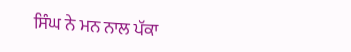ਸਿੰਘ ਨੇ ਮਨ ਨਾਲ ਪੱਕਾ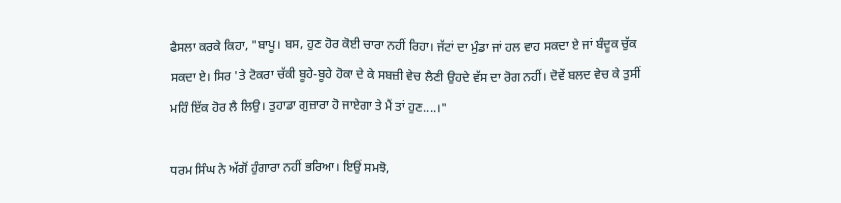ਫੈਸਲਾ ਕਰਕੇ ਕਿਹਾ, "ਬਾਪੂ। ਬਸ, ਹੁਣ ਹੋਰ ਕੋਈ ਚਾਰਾ ਨਹੀਂ ਰਿਹਾ। ਜੱਟਾਂ ਦਾ ਮੁੰਡਾ ਜਾਂ ਹਲ ਵਾਹ ਸਕਦਾ ਏ ਜਾਂ ਬੰਦੂਕ ਚੁੱਕ ਸਕਦਾ ਏ। ਸਿਰ 'ਤੇ ਟੋਕਰਾ ਚੱਕੀ ਬੂਹੇ-ਬੂਹੇ ਹੋਕਾ ਦੇ ਕੇ ਸਬਜ਼ੀ ਵੇਚ ਲੈਣੀ ਉਹਦੇ ਵੱਸ ਦਾ ਰੋਗ ਨਹੀਂ। ਦੋਵੇਂ ਬਲਦ ਵੇਚ ਕੇ ਤੁਸੀਂ ਮਹਿੰ ਇੱਕ ਹੋਰ ਲੈ ਲਿਉ। ਤੁਹਾਡਾ ਗੁਜ਼ਾਰਾ ਹੋ ਜਾਏਗਾ ਤੇ ਮੈਂ ਤਾਂ ਹੁਣ....।"

ਧਰਮ ਸਿੰਘ ਨੇ ਅੱਗੋਂ ਹੁੰਗਾਰਾ ਨਹੀਂ ਭਰਿਆ। ਇਉਂ ਸਮਝੋ,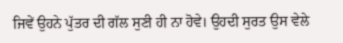ਜਿਵੇਂ ਉਹਨੇ ਪੁੱਤਰ ਦੀ ਗੱਲ ਸੁਣੀ ਹੀ ਨਾ ਹੋਵੇ। ਉਹਦੀ ਸੁਰਤ ਉਸ ਵੇਲੇ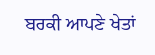ਬਰਕੀ ਆਪਣੇ ਖੇਤਾਂ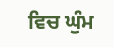ਵਿਚ ਘੁੰਮ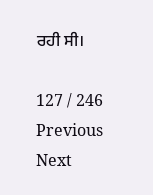ਰਹੀ ਸੀ।

127 / 246
Previous
Next